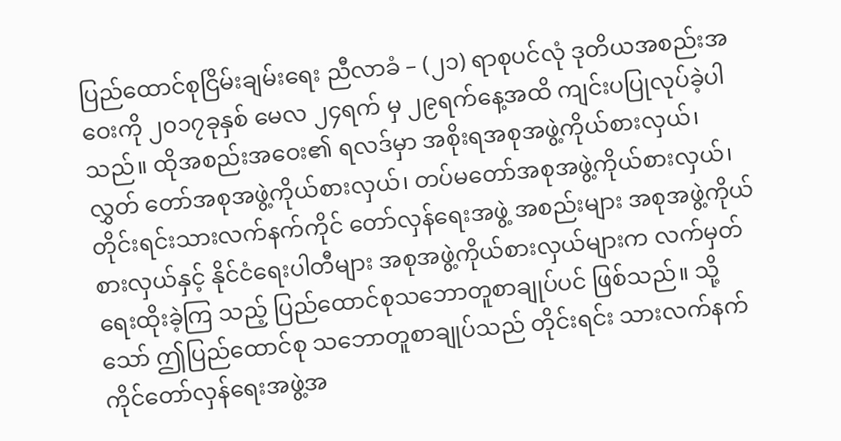ပြည်ထောင်စုငြိမ်းချမ်းရေး ညီလာခံ – (၂၁) ရာစုပင်လုံ ဒုတိယအစည်းအဝေးကို ၂၀၁၇ခုနှစ် မေလ ၂၄ရက် မှ ၂၉ရက်နေ့အထိ ကျင်းပပြုလုပ်ခဲ့ပါသည်။ ထိုအစည်းအဝေး၏ ရလဒ်မှာ အစိုးရအစုအဖွဲ့ကိုယ်စားလှယ်၊ လွှတ် တော်အစုအဖွဲ့ကိုယ်စားလှယ်၊ တပ်မတော်အစုအဖွဲ့ကိုယ်စားလှယ်၊ တိုင်းရင်းသားလက်နက်ကိုင် တော်လှန်ရေးအဖွဲ့ အစည်းများ အစုအဖွဲ့ကိုယ်စားလှယ်နှင့် နိုင်ငံရေးပါတီများ အစုအဖွဲ့ကိုယ်စားလှယ်များက လက်မှတ်ရေးထိုးခဲ့ကြ သည့် ပြည်ထောင်စုသဘောတူစာချုပ်ပင် ဖြစ်သည်။ သို့သော် ဤပြည်ထောင်စု သဘောတူစာချုပ်သည် တိုင်းရင်း သားလက်နက်ကိုင်တော်လှန်ရေးအဖွဲ့အ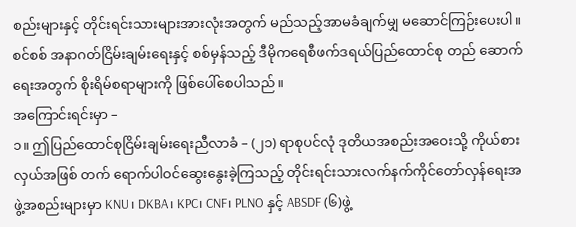စည်းများနှင့် တိုင်းရင်းသားများအားလုံးအတွက် မည်သည့်အာမခံချက်မျှ မဆောင်ကြဉ်းပေးပါ။ စင်စစ် အနာဂတ်ငြိမ်းချမ်းရေးနှင့် စစ်မှန်သည့် ဒီမိုကရေစီဖက်ဒရယ်ပြည်ထောင်စု တည် ဆောက်ရေးအတွက် စိုးရိမ်စရာများကို ဖြစ်ပေါ်စေပါသည်။
အကြောင်းရင်းမှာ –
၁။ ဤပြည်ထောင်စုငြိမ်းချမ်းရေးညီလာခံ – (၂၁) ရာစုပင်လုံ ဒုတိယအစည်းအဝေးသို့ ကိုယ်စားလှယ်အဖြစ် တက် ရောက်ပါဝင်ဆွေးနွေးခဲ့ကြသည့် တိုင်းရင်းသားလက်နက်ကိုင်တော်လှန်ရေးအဖွဲ့အစည်းများမှာ KNU၊ DKBA၊ KPC၊ CNF၊ PLNO နှင့် ABSDF (၆)ဖွဲ့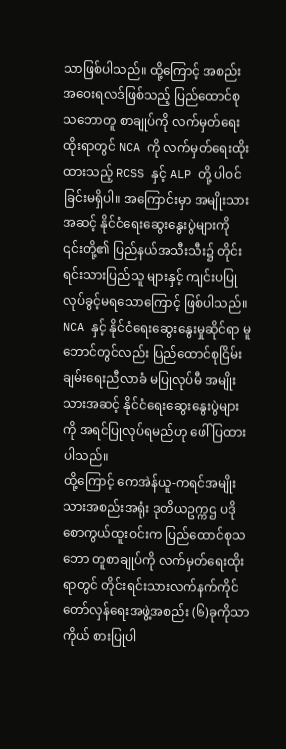သာဖြစ်ပါသည်။ ထို့ကြောင့် အစည်းအဝေးရလဒ်ဖြစ်သည့် ပြည်ထောင်စုသဘောတူ စာချုပ်ကို လက်မှတ်ရေးထိုးရာတွင် NCA ကို လက်မှတ်ရေးထိုးထားသည့် RCSS နှင့် ALP တို့ ပါဝင်ခြင်းမရှိပါ။ အကြောင်းမှာ အမျိုးသားအဆင့် နိုင်ငံရေးဆွေးနွေးပွဲများကို ၎င်းတို့၏ ပြည်နယ်အသီးသီး၌ တိုင်းရင်းသားပြည်သူ များနှင့် ကျင်းပပြုလုပ်ခွင့်မရသောကြောင့် ဖြစ်ပါသည်။ NCA နှင့် နိုင်ငံရေးဆွေးနွေးမှုဆိုင်ရာ မူဘောင်တွင်လည်း ပြည်ထောင်စုငြိမ်းချမ်းရေးညီလာခံ မပြုလုပ်မီ အမျိုးသားအဆင့် နိုင်ငံရေးဆွေးနွေးပွဲများကို အရင်ပြုလုပ်ရမည်ဟု ဖေါ်ပြထားပါသည်။
ထို့ကြောင့် ကေအဲန်ယူ-ကရင်အမျိုးသားအစည်းအရုံး ဒုတိယဥက္ကဌ ပဒိုစောကွယ်ထူးဝင်းက ပြည်ထောင်စုသဘော တူစာချုပ်ကို လက်မှတ်ရေးထိုးရာတွင် တိုင်းရင်းသားလက်နက်ကိုင်တော်လှန်ရေးအဖွဲ့အစည်း (၆)ခုကိုသာ ကိုယ် စားပြုပါ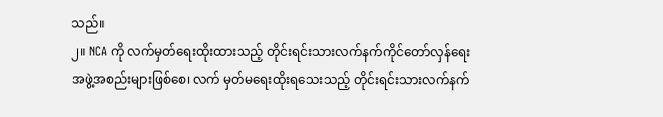သည်။
၂။ NCA ကို လက်မှတ်ရေးထိုးထားသည့် တိုင်းရင်းသားလက်နက်ကိုင်တော်လှန်ရေး အဖွဲ့အစည်းများဖြစ်စေ၊ လက် မှတ်မရေးထိုးရသေးသည့် တိုင်းရင်းသားလက်နက်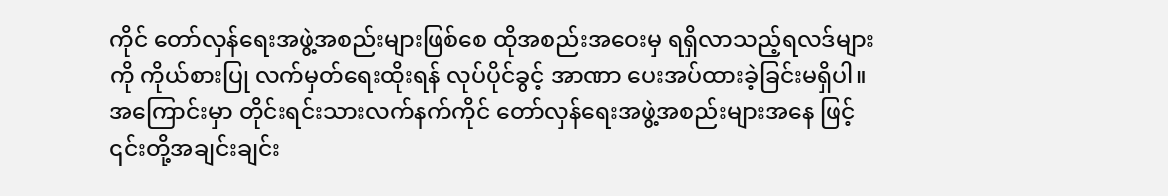ကိုင် တော်လှန်ရေးအဖွဲ့အစည်းများဖြစ်စေ ထိုအစည်းအဝေးမှ ရရှိလာသည့်ရလဒ်များကို ကိုယ်စားပြု လက်မှတ်ရေးထိုးရန် လုပ်ပိုင်ခွင့် အာဏာ ပေးအပ်ထားခဲ့ခြင်းမရှိပါ။ အကြောင်းမှာ တိုင်းရင်းသားလက်နက်ကိုင် တော်လှန်ရေးအဖွဲ့အစည်းများအနေ ဖြင့် ၎င်းတို့အချင်းချင်း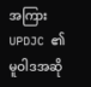အကြား UPDJC ၏ မူဝါဒအဆို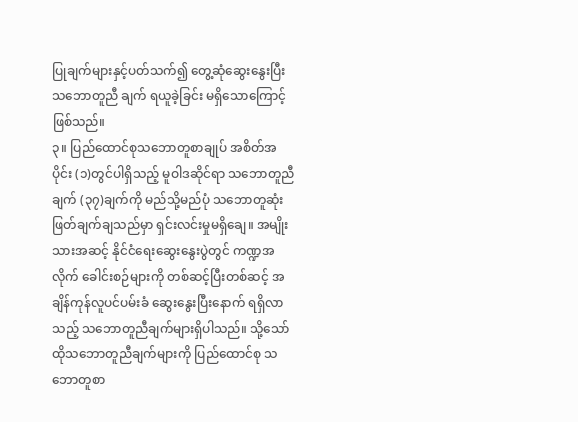ပြုချက်များနှင့်ပတ်သက်၍ တွေ့ဆုံဆွေးနွေးပြီး သဘောတူညီ ချက် ရယူခဲ့ခြင်း မရှိသောကြောင့် ဖြစ်သည်။
၃။ ပြည်ထောင်စုသဘောတူစာချုပ် အစိတ်အပိုင်း (၁)တွင်ပါရှိသည့် မူဝါဒဆိုင်ရာ သဘောတူညီချက် (၃၇)ချက်ကို မည်သို့မည်ပုံ သဘောတူဆုံးဖြတ်ချက်ချသည်မှာ ရှင်းလင်းမှုမရှိချေ။ အမျိုးသားအဆင့် နိုင်ငံရေးဆွေးနွေးပွဲတွင် ကဏ္ဍအလိုက် ခေါင်းစဉ်များကို တစ်ဆင့်ပြီးတစ်ဆင့် အချိန်ကုန်လူပင်ပမ်းခံ ဆွေးနွေးပြီးနောက် ရရှိလာသည့် သဘောတူညီချက်များရှိပါသည်။ သို့သော် ထိုသဘောတူညီချက်များကို ပြည်ထောင်စု သဘောတူစာ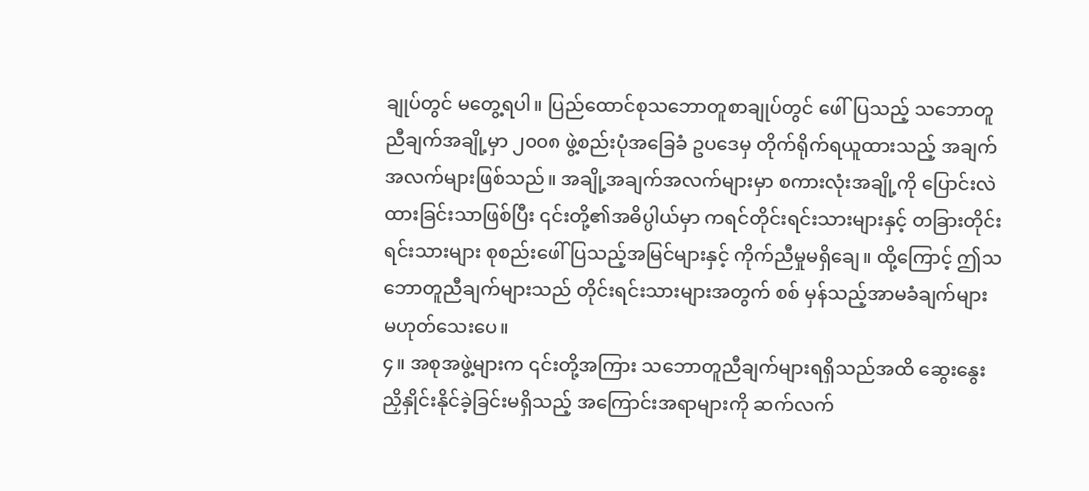ချုပ်တွင် မတွေ့ရပါ။ ပြည်ထောင်စုသဘောတူစာချုပ်တွင် ဖေါ်ပြသည့် သဘောတူညီချက်အချို့မှာ ၂၀၀၈ ဖွဲ့စည်းပုံအခြေခံ ဥပဒေမှ တိုက်ရိုက်ရယူထားသည့် အချက်အလက်များဖြစ်သည်။ အချို့အချက်အလက်များမှာ စကားလုံးအချို့ကို ပြောင်းလဲထားခြင်းသာဖြစ်ပြီး ၎င်းတို့၏အဓိပ္ပါယ်မှာ ကရင်တိုင်းရင်းသားများနှင့် တခြားတိုင်းရင်းသားများ စုစည်းဖေါ် ပြသည့်အမြင်များနှင့် ကိုက်ညီမှုမရှိချေ။ ထို့ကြောင့် ဤသဘောတူညီချက်များသည် တိုင်းရင်းသားများအတွက် စစ် မှန်သည့်အာမခံချက်များ မဟုတ်သေးပေ။
၄။ အစုအဖွဲ့များက ၎င်းတို့အကြား သဘောတူညီချက်များရရှိသည်အထိ ဆွေးနွေးညှိနှိုင်းနိုင်ခဲ့ခြင်းမရှိသည့် အကြောင်းအရာများကို ဆက်လက်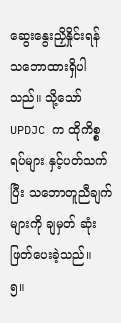ဆွေးနွေးညှိနှိုင်းရန် သဘောထားရှိပါသည်။ သို့သော် UPDJC က ထိုကိစ္စရပ်များ နှင့်ပတ်သက်ပြီး သဘောတူညီချက်များကို ချမှတ် ဆုံးဖြတ်ပေးခဲ့သည်။
၅။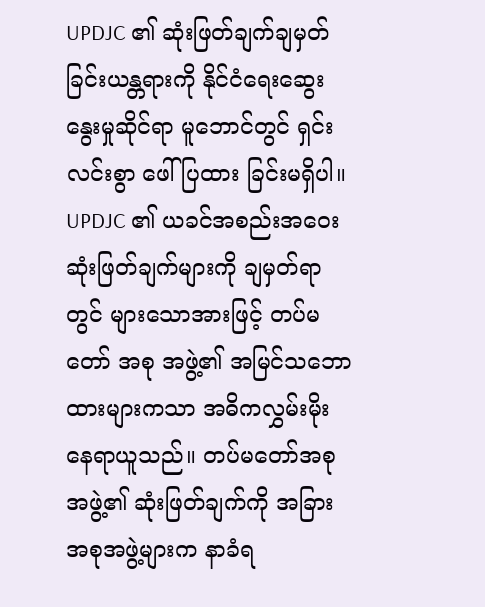UPDJC ၏ ဆုံးဖြတ်ချက်ချမှတ်ခြင်းယန္တရားကို နိုင်ငံရေးဆွေးနွေးမှုဆိုင်ရာ မူဘောင်တွင် ရှင်းလင်းစွာ ဖေါ်ပြထား ခြင်းမရှိပါ။ UPDJC ၏ ယခင်အစည်းအဝေး ဆုံးဖြတ်ချက်များကို ချမှတ်ရာတွင် များသောအားဖြင့် တပ်မတော် အစု အဖွဲ့၏ အမြင်သဘောထားများကသာ အဓိကလွှမ်းမိုးနေရာယူသည်။ တပ်မတော်အစုအဖွဲ့၏ ဆုံးဖြတ်ချက်ကို အခြား အစုအဖွဲ့များက နာခံရ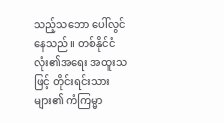သည့်သဘော ပေါ်လွင်နေသည်။ တစ်နိုင်ငံလုံး၏အရေး အထူးသဖြင့် တိုင်းရင်းသားများ၏ ကံကြမ္မာ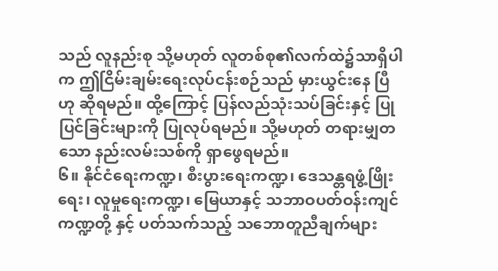သည် လူနည်းစု သို့မဟုတ် လူတစ်စု၏လက်ထဲ၌သာရှိပါက ဤငြိမ်းချမ်းရေးလုပ်ငန်းစဉ်သည် မှားယွင်းနေ ပြီဟု ဆိုရမည်။ ထို့ကြောင့် ပြန်လည်သုံးသပ်ခြင်းနှင့် ပြုပြင်ခြင်းများကို ပြုလုပ်ရမည်။ သို့မဟုတ် တရားမျှတသော နည်းလမ်းသစ်ကို ရှာဖွေရမည်။
၆။ နိုင်ငံရေးကဏ္ဍ၊ စီးပွားရေးကဏ္ဍ၊ ဒေသန္တရဖွံ့ဖြိုးရေး၊ လူမှုရေးကဏ္ဍ၊ မြေယာနှင့် သဘာဝပတ်ဝန်းကျင်ကဏ္ဍတို့ နှင့် ပတ်သက်သည့် သဘောတူညီချက်များ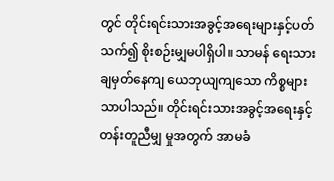တွင် တိုင်းရင်းသားအခွင့်အရေးများနှင့်ပတ်သက်၍ စိုးစဉ်းမျှမပါရှိပါ။ သာမန် ရေးသားချမှတ်နေကျ ယေဘုယျကျသော ကိစ္စများသာပါသည်။ တိုင်းရင်းသားအခွင့်အရေးနှင့် တန်းတူညီမျှ မှုအတွက် အာမခံ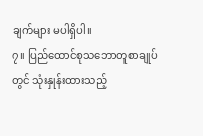ချက်များ မပါရှိပါ။
၇။ ပြည်ထောင်စုသဘောတူစာချုပ်တွင် သုံးနှုန်းထားသည့်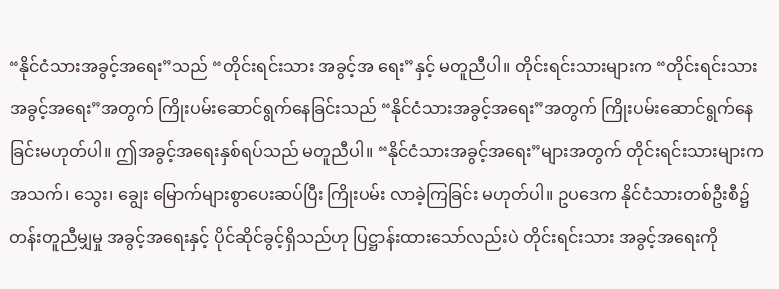“နိုင်ငံသားအခွင့်အရေး”သည် “တိုင်းရင်းသား အခွင့်အ ရေး”နှင့် မတူညီပါ။ တိုင်းရင်းသားများက “တိုင်းရင်းသား အခွင့်အရေး”အတွက် ကြိုးပမ်းဆောင်ရွက်နေခြင်းသည် “နိုင်ငံသားအခွင့်အရေး”အတွက် ကြိုးပမ်းဆောင်ရွက်နေခြင်းမဟုတ်ပါ။ ဤအခွင့်အရေးနှစ်ရပ်သည် မတူညီပါ။ “နိုင်ငံသားအခွင့်အရေး”များအတွက် တိုင်းရင်းသားများက အသက်၊ သွေး၊ ချွေး မြောက်များစွာပေးဆပ်ပြီး ကြိုးပမ်း လာခဲ့ကြခြင်း မဟုတ်ပါ။ ဥပဒေက နိုင်ငံသားတစ်ဦးစီ၌ တန်းတူညီမျှမှု အခွင့်အရေးနှင့် ပိုင်ဆိုင်ခွင့်ရှိသည်ဟု ပြဋ္ဌာန်းထားသော်လည်းပဲ တိုင်းရင်းသား အခွင့်အရေးကို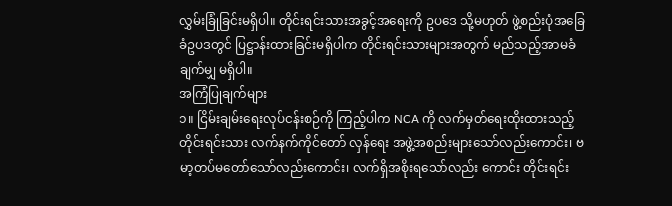လွှမ်းခြုံခြင်းမရှိပါ။ တိုင်းရင်းသားအခွင့်အရေးကို ဥပဒေ သို့မဟုတ် ဖွဲ့စည်းပုံအခြေခံဥပဒတွင် ပြဋ္ဌာန်းထားခြင်းမရှိပါက တိုင်းရင်းသားများအတွက် မည်သည့်အာမခံချက်မျှ မရှိပါ။
အကြံပြုချက်များ
၁။ ငြိမ်းချမ်းရေးလုပ်ငန်းစဉ်ကို ကြည့်ပါက NCA ကို လက်မှတ်ရေးထိုးထားသည့် တိုင်းရင်းသား လက်နက်ကိုင်တော် လှန်ရေး အဖွဲ့အစည်းများသော်လည်းကောင်း၊ ဗမာ့တပ်မတော်သော်လည်းကောင်း၊ လက်ရှိအစိုးရသော်လည်း ကောင်း တိုင်းရင်း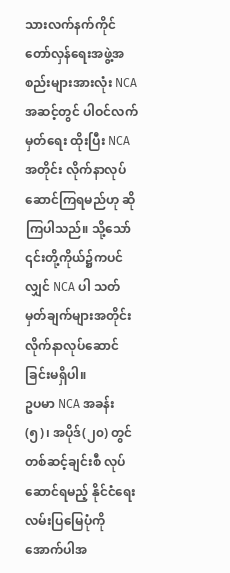သားလက်နက်ကိုင်တော်လှန်ရေးအဖွဲ့အစည်းများအားလုံး NCA အဆင့်တွင် ပါဝင်လက်မှတ်ရေး ထိုးပြီး NCA အတိုင်း လိုက်နာလုပ်ဆောင်ကြရမည်ဟု ဆိုကြပါသည်။ သို့သော် ၎င်းတို့ကိုယ်၌ကပင်လျှင် NCA ပါ သတ်မှတ်ချက်များအတိုင်း လိုက်နာလုပ်ဆောင်ခြင်းမရှိပါ။
ဥပမာ NCA အခန်း(၅)၊ အပိုဒ်(၂၀) တွင် တစ်ဆင့်ချင်းစီ လုပ်ဆောင်ရမည့် နိုင်ငံရေးလမ်းပြမြေပုံကို အောက်ပါအ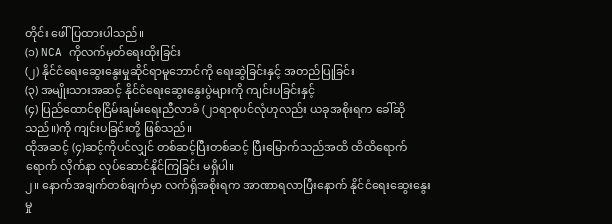တိုင်း ဖေါ်ပြထားပါသည်။
(၁) NCA ကိုလက်မှတ်ရေးထိုးခြင်း
(၂) နိုင်ငံရေးဆွေးနွေးမှုဆိုင်ရာမူဘောင်ကို ရေးဆွဲခြင်းနှင့် အတည်ပြုခြင်း
(၃) အမျိုးသားအဆင့် နိုင်ငံရေးဆွေးနွေးပွဲများကို ကျင်းပခြင်းနှင့်
(၄) ပြည်ထောင်စုငြိမ်းချမ်းရေးညီလာခံ (၂၁ရာစုပင်လုံဟုလည်း ယခုအစိုးရက ခေါ်ဆိုသည်။)ကို ကျင်းပခြင်းတို့ ဖြစ်သည်။
ထိုအဆင့် (၄)ဆင့်ကိုပင်လျှင် တစ်ဆင့်ပြီးတစ်ဆင့် ပြီးမြောက်သည်အထိ ထိထိရောက်ရောက် လိုက်နာ လုပ်ဆောင်နိုင်ကြခြင်း မရှိပါ။
၂။ နောက်အချက်တစ်ချက်မှာ လက်ရှိအစိုးရက အာဏာရလာပြီးနောက် နိုင်ငံရေးဆွေးနွေးမှု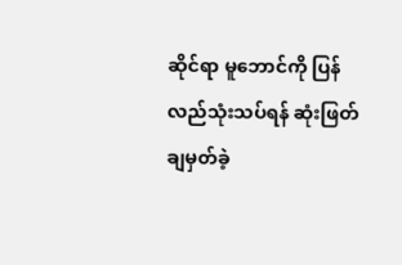ဆိုင်ရာ မူဘောင်ကို ပြန် လည်သုံးသပ်ရန် ဆုံးဖြတ်ချမှတ်ခဲ့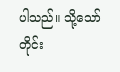ပါသည်။ သို့သော် တိုင်း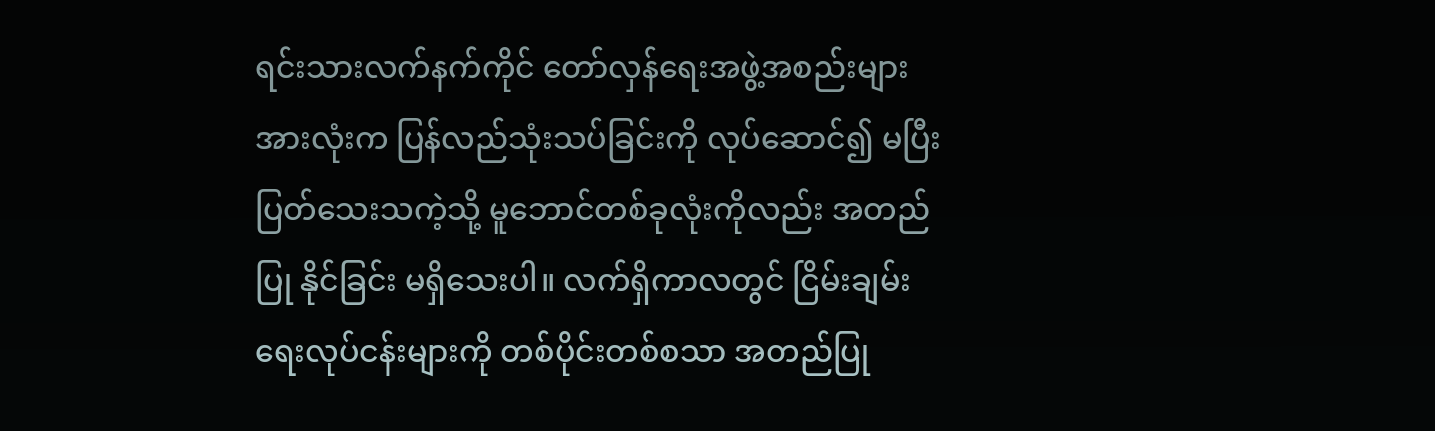ရင်းသားလက်နက်ကိုင် တော်လှန်ရေးအဖွဲ့အစည်းများ အားလုံးက ပြန်လည်သုံးသပ်ခြင်းကို လုပ်ဆောင်၍ မပြီးပြတ်သေးသကဲ့သို့ မူဘောင်တစ်ခုလုံးကိုလည်း အတည်ပြု နိုင်ခြင်း မရှိသေးပါ။ လက်ရှိကာလတွင် ငြိမ်းချမ်းရေးလုပ်ငန်းများကို တစ်ပိုင်းတစ်စသာ အတည်ပြု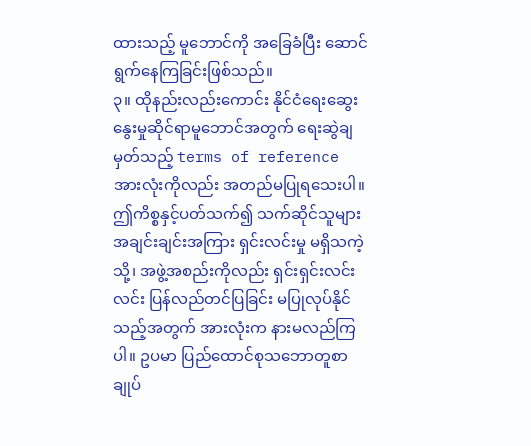ထားသည့် မူဘောင်ကို အခြေခံပြီး ဆောင်ရွက်နေကြခြင်းဖြစ်သည်။
၃။ ထိုနည်းလည်းကောင်း နိုင်ငံရေးဆွေးနွေးမှုဆိုင်ရာမူဘောင်အတွက် ရေးဆွဲချမှတ်သည့် terms of reference အားလုံးကိုလည်း အတည်မပြုရသေးပါ။ ဤကိစ္စနှင့်ပတ်သက်၍ သက်ဆိုင်သူများ အချင်းချင်းအကြား ရှင်းလင်းမှု မရှိသကဲ့သို့၊ အဖွဲ့အစည်းကိုလည်း ရှင်းရှင်းလင်းလင်း ပြန်လည်တင်ပြခြင်း မပြုလုပ်နိုင်သည့်အတွက် အားလုံးက နားမလည်ကြပါ။ ဥပမာ ပြည်ထောင်စုသဘောတူစာချုပ်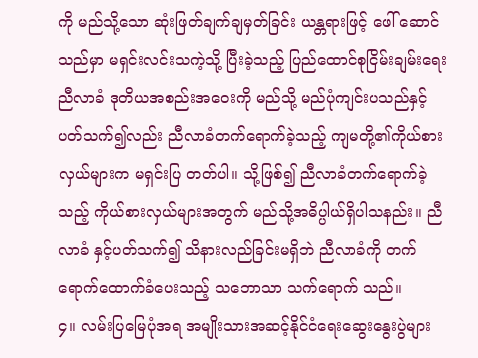ကို မည်သို့သော ဆုံးဖြတ်ချက်ချမှတ်ခြင်း ယန္တရားဖြင့် ဖေါ် ဆောင်သည်မှာ မရှင်းလင်းသကဲ့သို့ ပြီးခဲ့သည့် ပြည်ထောင်စုငြိမ်းချမ်းရေးညီလာခံ ဒုတိယအစည်းအဝေးကို မည်သို့ မည်ပုံကျင်းပသည်နှင့် ပတ်သက်၍လည်း ညီလာခံတက်ရောက်ခဲ့သည့် ကျမတို့၏ကိုယ်စားလှယ်များက မရှင်းပြ တတ်ပါ။ သို့ဖြစ်၍ ညီလာခံတက်ရောက်ခဲ့သည့် ကိုယ်စားလှယ်များအတွက် မည်သို့အဓိပ္ပါယ်ရှိပါသနည်း။ ညီလာခံ နှင့်ပတ်သက်၍ သိနားလည်ခြင်းမရှိဘဲ ညီလာခံကို တက်ရောက်ထောက်ခံပေးသည့် သဘောသာ သက်ရောက် သည်။
၄။ လမ်းပြမြေပုံအရ အမျိုးသားအဆင့်နိုင်ငံရေးဆွေးနွေးပွဲများ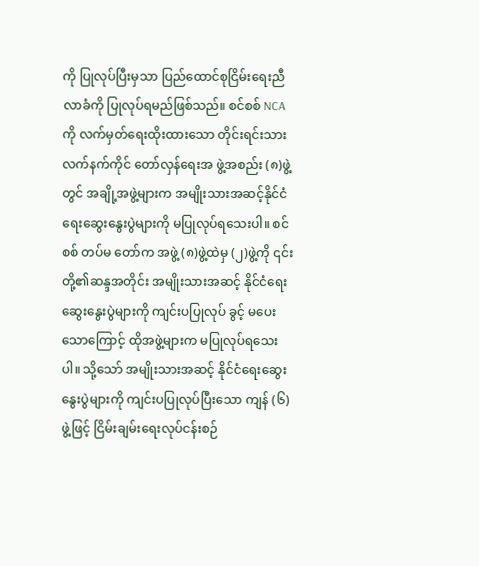ကို ပြုလုပ်ပြီးမှသာ ပြည်ထောင်စုငြိမ်းရေးညီလာခံကို ပြုလုပ်ရမည်ဖြစ်သည်။ စင်စစ် NCA ကို လက်မှတ်ရေးထိုးထားသော တိုင်းရင်းသားလက်နက်ကိုင် တော်လှန်ရေးအ ဖွဲ့အစည်း (၈)ဖွဲ့တွင် အချို့အဖွဲ့များက အမျိုးသားအဆင့်နိုင်ငံရေးဆွေးနွေးပွဲများကို မပြုလုပ်ရသေးပါ။ စင်စစ် တပ်မ တော်က အဖွဲ့ (၈)ဖွဲ့ထဲမှ (၂)ဖွဲ့ကို ၎င်းတို့၏ဆန္ဒအတိုင်း အမျိုးသားအဆင့် နိုင်ငံရေးဆွေးနွေးပွဲများကို ကျင်းပပြုလုပ် ခွင့် မပေးသောကြောင့် ထိုအဖွဲ့များက မပြုလုပ်ရသေးပါ။ သို့သော် အမျိုးသားအဆင့် နိုင်ငံရေးဆွေးနွေးပွဲများကို ကျင်းပပြုလုပ်ပြီးသော ကျန် (၆)ဖွဲ့ဖြင့် ငြိမ်းချမ်းရေးလုပ်ငန်းစဉ်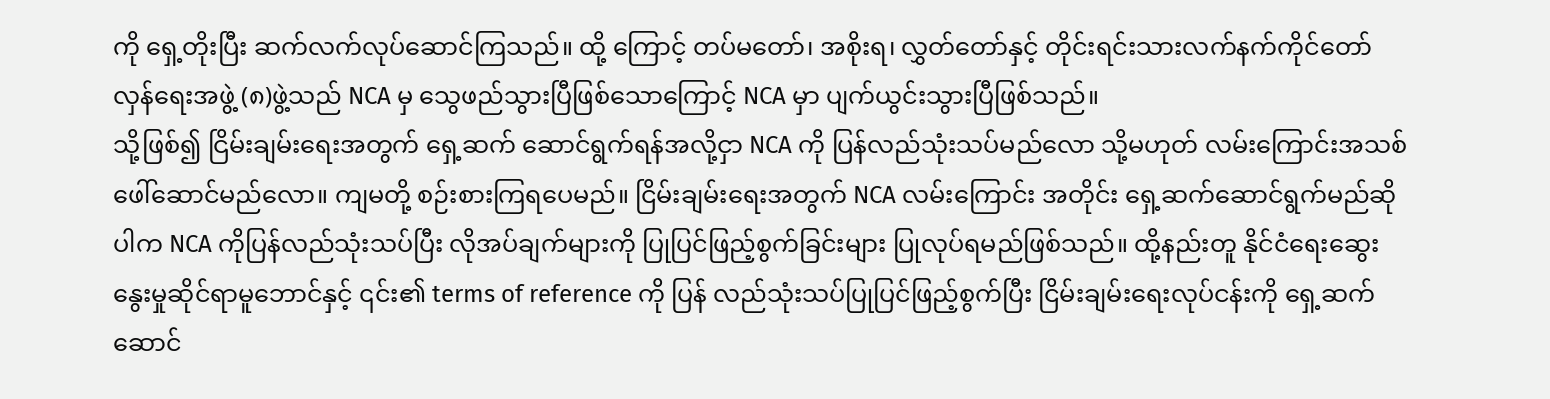ကို ရှေ့တိုးပြီး ဆက်လက်လုပ်ဆောင်ကြသည်။ ထို့ ကြောင့် တပ်မတော်၊ အစိုးရ၊ လွှတ်တော်နှင့် တိုင်းရင်းသားလက်နက်ကိုင်တော်လှန်ရေးအဖွဲ့ (၈)ဖွဲ့သည် NCA မှ သွေဖည်သွားပြီဖြစ်သောကြောင့် NCA မှာ ပျက်ယွင်းသွားပြီဖြစ်သည်။
သို့ဖြစ်၍ ငြိမ်းချမ်းရေးအတွက် ရှေ့ဆက် ဆောင်ရွက်ရန်အလို့ငှာ NCA ကို ပြန်လည်သုံးသပ်မည်လော သို့မဟုတ် လမ်းကြောင်းအသစ် ဖေါ်ဆောင်မည်လော။ ကျမတို့ စဉ်းစားကြရပေမည်။ ငြိမ်းချမ်းရေးအတွက် NCA လမ်းကြောင်း အတိုင်း ရှေ့ဆက်ဆောင်ရွက်မည်ဆိုပါက NCA ကိုပြန်လည်သုံးသပ်ပြီး လိုအပ်ချက်များကို ပြုပြင်ဖြည့်စွက်ခြင်းများ ပြုလုပ်ရမည်ဖြစ်သည်။ ထို့နည်းတူ နိုင်ငံရေးဆွေးနွေးမှုဆိုင်ရာမူဘောင်နှင့် ၎င်း၏ terms of reference ကို ပြန် လည်သုံးသပ်ပြုပြင်ဖြည့်စွက်ပြီး ငြိမ်းချမ်းရေးလုပ်ငန်းကို ရှေ့ဆက်ဆောင်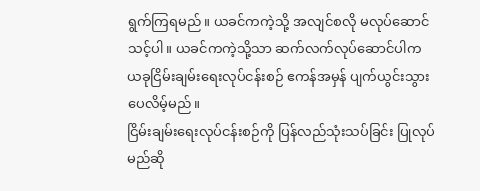ရွက်ကြရမည်။ ယခင်ကကဲ့သို့ အလျင်စလို မလုပ်ဆောင်သင့်ပါ။ ယခင်ကကဲ့သို့သာ ဆက်လက်လုပ်ဆောင်ပါက ယခုငြိမ်းချမ်းရေးလုပ်ငန်းစဉ် ဧကန်အမှန် ပျက်ယွင်းသွားပေလိမ့်မည်။
ငြိမ်းချမ်းရေးလုပ်ငန်းစဉ်ကို ပြန်လည်သုံးသပ်ခြင်း ပြုလုပ်မည်ဆို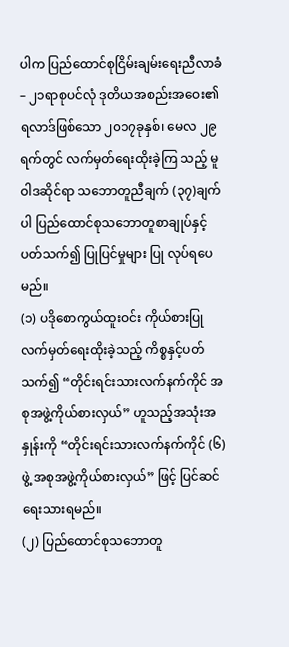ပါက ပြည်ထောင်စုငြိမ်းချမ်းရေးညီလာခံ – ၂၁ရာစုပင်လုံ ဒုတိယအစည်းအဝေး၏ ရလာဒ်ဖြစ်သော ၂၀၁၇ခုနှစ်၊ မေလ ၂၉ရက်တွင် လက်မှတ်ရေးထိုးခဲ့ကြ သည့် မူဝါဒဆိုင်ရာ သဘောတူညီချက် (၃၇)ချက်ပါ ပြည်ထောင်စုသဘောတူစာချုပ်နှင့်ပတ်သက်၍ ပြုပြင်မှုများ ပြု လုပ်ရပေမည်။
(၁) ပဒိုစောကွယ်ထူးဝင်း ကိုယ်စားပြုလက်မှတ်ရေးထိုးခဲ့သည့် ကိစ္စနှင့်ပတ်သက်၍ “တိုင်းရင်းသားလက်နက်ကိုင် အစုအဖွဲ့ကိုယ်စားလှယ်” ဟူသည့်အသုံးအနှုန်းကို “တိုင်းရင်းသားလက်နက်ကိုင် (၆)ဖွဲ့ အစုအဖွဲ့ကိုယ်စားလှယ်” ဖြင့် ပြင်ဆင်ရေးသားရမည်။
(၂) ပြည်ထောင်စုသဘောတူ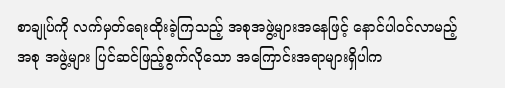စာချုပ်ကို လက်မှတ်ရေးထိုးခဲ့ကြသည့် အစုအဖွဲ့များအနေဖြင့် နောင်ပါဝင်လာမည့် အစု အဖွဲ့များ ပြင်ဆင်ဖြည့်စွက်လိုသော အကြောင်းအရာများရှိပါက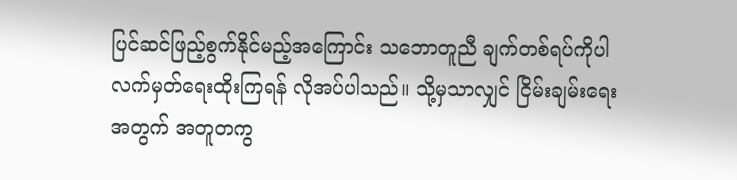ပြင်ဆင်ဖြည့်စွက်နိုင်မည့်အကြောင်း သဘောတူညီ ချက်တစ်ရပ်ကိုပါ လက်မှတ်ရေးထိုးကြရန် လိုအပ်ပါသည်။ သို့မှသာလျှင် ငြိမ်းချမ်းရေးအတွက် အတူတကွ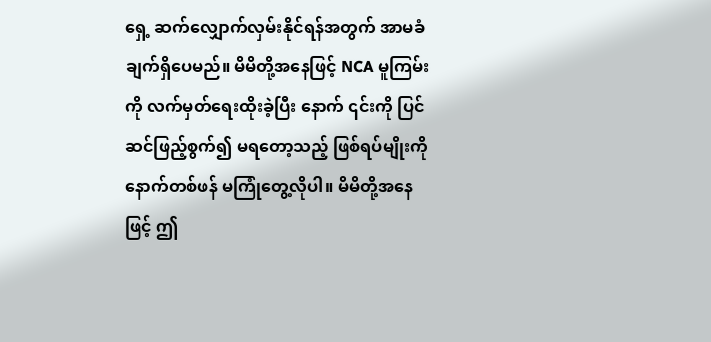ရှေ့ ဆက်လျှောက်လှမ်းနိုင်ရန်အတွက် အာမခံချက်ရှိပေမည်။ မိမိတို့အနေဖြင့် NCA မူကြမ်းကို လက်မှတ်ရေးထိုးခဲ့ပြီး နောက် ၎င်းကို ပြင်ဆင်ဖြည့်စွက်၍ မရတော့သည့် ဖြစ်ရပ်မျိုးကို နောက်တစ်ဖန် မကြုံတွေ့လိုပါ။ မိမိတို့အနေဖြင့် ဤ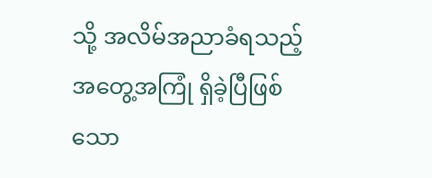သို့ အလိမ်အညာခံရသည့် အတွေ့အကြုံ ရှိခဲ့ပြီဖြစ်သော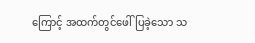ကြောင့် အထက်တွင်ဖေါ်ပြခဲ့သော သ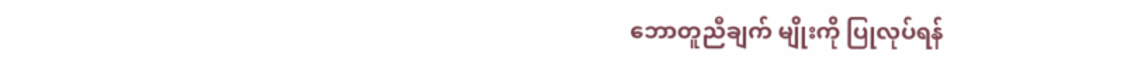ဘောတူညီချက် မျိုးကို ပြုလုပ်ရန်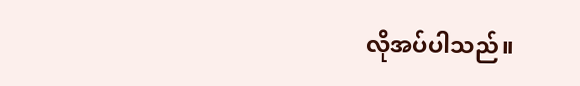လိုအပ်ပါသည်။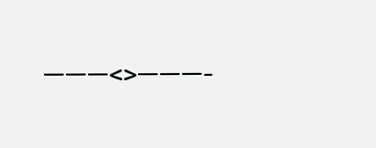———<>———-